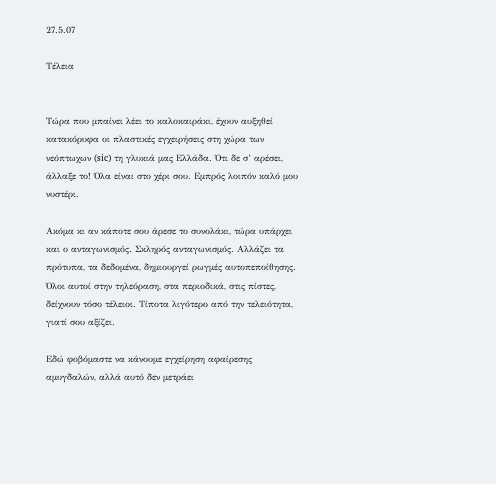27.5.07

Τέλεια


Tώρα που μπαίνει λέει το καλοκαιράκι, έχουν αυξηθεί κατακόρυφα οι πλαστικές εγχειρήσεις στη χώρα των νεόπτωχων (sic) τη γλυκιά μας Ελλάδα. Ότι δε σ’ αρέσει, άλλαξε το! Όλα είναι στο χέρι σου. Εμπρός λοιπόν καλό μου νυστέρι.

Ακόμα κι αν κάποτε σου άρεσε το συνολάκι, τώρα υπάρχει και ο ανταγωνισμός. Σκληρός ανταγωνισμός. Αλλάζει τα πρότυπα, τα δεδομένα, δημιουργεί ρωγμές αυτοπεποίθησης. Όλοι αυτοί στην τηλεόραση, στα περιοδικά, στις πίστες, δείχνουν τόσο τέλειοι. Τίποτα λιγότερο από την τελειότητα, γιατί σου αξίζει.

Εδώ φοβόμαστε να κάνουμε εγχείρηση αφαίρεσης αμυγδαλών, αλλά αυτό δεν μετράει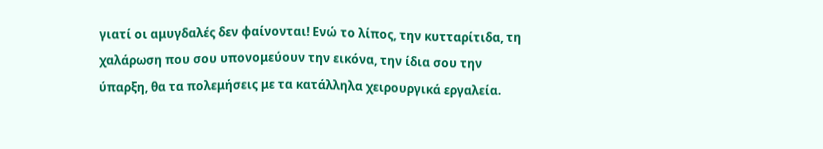γιατί οι αμυγδαλές δεν φαίνονται! Ενώ το λίπος, την κυτταρίτιδα, τη χαλάρωση που σου υπονομεύουν την εικόνα, την ίδια σου την ύπαρξη, θα τα πολεμήσεις με τα κατάλληλα χειρουργικά εργαλεία.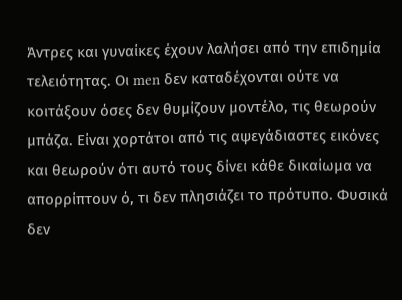Άντρες και γυναίκες έχουν λαλήσει από την επιδημία τελειότητας. Οι men δεν καταδέχονται ούτε να κοιτάξουν όσες δεν θυμίζουν μοντέλο, τις θεωρούν μπάζα. Είναι χορτάτοι από τις αψεγάδιαστες εικόνες και θεωρούν ότι αυτό τους δίνει κάθε δικαίωμα να απορρίπτουν ό, τι δεν πλησιάζει το πρότυπο. Φυσικά δεν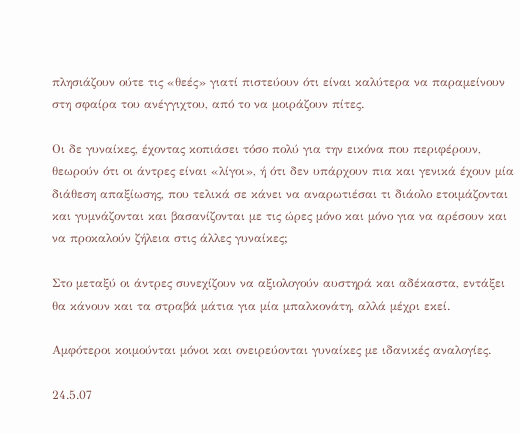πλησιάζουν ούτε τις «θεές» γιατί πιστεύουν ότι είναι καλύτερα να παραμείνουν στη σφαίρα του ανέγγιχτου, από το να μοιράζουν πίτες.

Οι δε γυναίκες, έχοντας κοπιάσει τόσο πολύ για την εικόνα που περιφέρουν, θεωρούν ότι οι άντρες είναι «λίγοι», ή ότι δεν υπάρχουν πια και γενικά έχουν μία διάθεση απαξίωσης, που τελικά σε κάνει να αναρωτιέσαι τι διάολο ετοιμάζονται και γυμνάζονται και βασανίζονται με τις ώρες μόνο και μόνο για να αρέσουν και να προκαλούν ζήλεια στις άλλες γυναίκες;

Στο μεταξύ οι άντρες συνεχίζουν να αξιολογούν αυστηρά και αδέκαστα, εντάξει θα κάνουν και τα στραβά μάτια για μία μπαλκονάτη, αλλά μέχρι εκεί.

Αμφότεροι κοιμούνται μόνοι και ονειρεύονται γυναίκες με ιδανικές αναλογίες.

24.5.07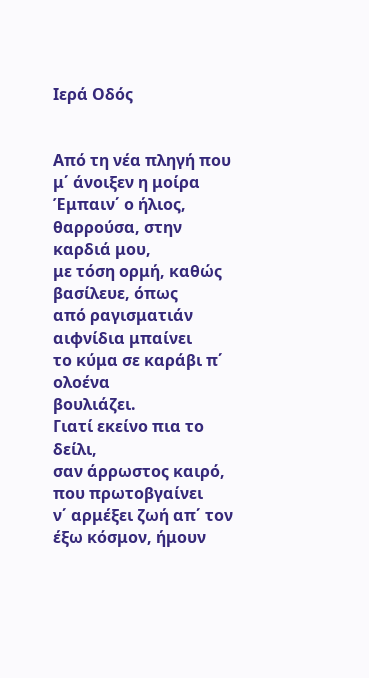Ιερά Οδός


Από τη νέα πληγή που μ΄ άνοιξεν η μοίρα
Έμπαιν΄ ο ήλιος, θαρρούσα, στην καρδιά μου,
με τόση ορμή, καθώς βασίλευε, όπως
από ραγισματιάν αιφνίδια μπαίνει
το κύμα σε καράβι π΄ ολοένα
βουλιάζει.
Γιατί εκείνο πια το δείλι,
σαν άρρωστος καιρό, που πρωτοβγαίνει
ν΄ αρμέξει ζωή απ΄ τον έξω κόσμον, ήμουν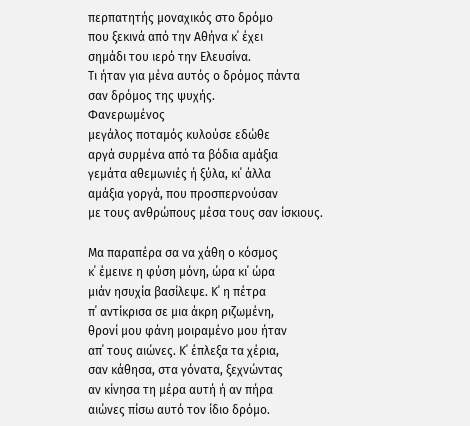περπατητής μοναχικός στο δρόμο
που ξεκινά από την Αθήνα κ΄ έχει
σημάδι του ιερό την Ελευσίνα.
Τι ήταν για μένα αυτός ο δρόμος πάντα
σαν δρόμος της ψυχής.
Φανερωμένος
μεγάλος ποταμός κυλούσε εδώθε
αργά συρμένα από τα βόδια αμάξια
γεμάτα αθεμωνιές ή ξύλα, κι΄ άλλα
αμάξια γοργά, που προσπερνούσαν
με τους ανθρώπους μέσα τους σαν ίσκιους.

Μα παραπέρα σα να χάθη ο κόσμος
κ΄ έμεινε η φύση μόνη, ώρα κι΄ ώρα
μιάν ησυχία βασίλεψε. Κ΄ η πέτρα
π΄ αντίκρισα σε μια άκρη ριζωμένη,
θρονί μου φάνη μοιραμένο μου ήταν
απ΄ τους αιώνες. Κ΄ έπλεξα τα χέρια,
σαν κάθησα, στα γόνατα, ξεχνώντας
αν κίνησα τη μέρα αυτή ή αν πήρα
αιώνες πίσω αυτό τον ίδιο δρόμο.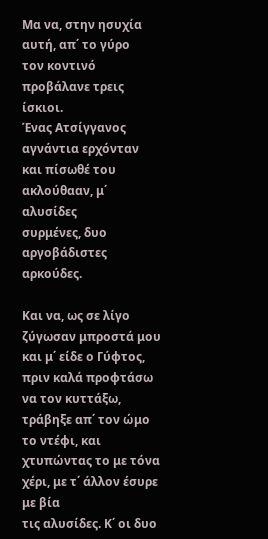Μα να, στην ησυχία αυτή, απ΄ το γύρο
τον κοντινό προβάλανε τρεις ίσκιοι.
Ένας Ατσίγγανος αγνάντια ερχόνταν
και πίσωθέ του ακλούθααν, μ΄ αλυσίδες
συρμένες, δυο αργοβάδιστες αρκούδες.

Και να, ως σε λίγο ζύγωσαν μπροστά μου
και μ΄ είδε ο Γύφτος, πριν καλά προφτάσω
να τον κυττάξω, τράβηξε απ΄ τον ώμο
το ντέφι, και χτυπώντας το με τόνα
χέρι, με τ΄ άλλον έσυρε με βία
τις αλυσίδες. Κ΄ οι δυο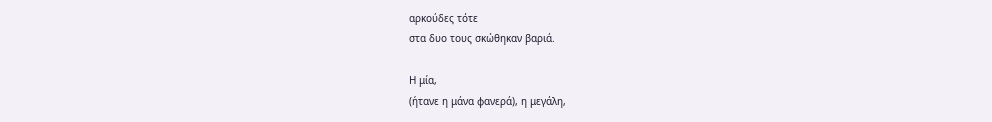αρκούδες τότε
στα δυο τους σκώθηκαν βαριά.

Η μία,
(ήτανε η μάνα φανερά), η μεγάλη,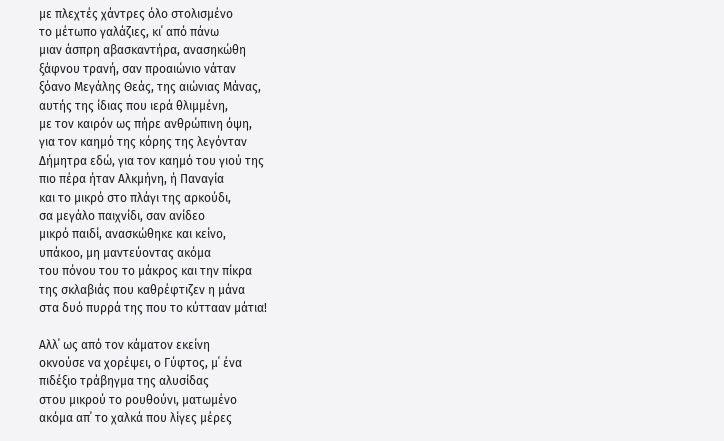με πλεχτές χάντρες όλο στολισμένο
το μέτωπο γαλάζιες, κι΄ από πάνω
μιαν άσπρη αβασκαντήρα, ανασηκώθη
ξάφνου τρανή, σαν προαιώνιο νάταν
ξόανο Μεγάλης Θεάς, της αιώνιας Μάνας,
αυτής της ίδιας που ιερά θλιμμένη,
με τον καιρόν ως πήρε ανθρώπινη όψη,
για τον καημό της κόρης της λεγόνταν
Δήμητρα εδώ, για τον καημό του γιού της
πιο πέρα ήταν Αλκμήνη, ή Παναγία
και το μικρό στο πλάγι της αρκούδι,
σα μεγάλο παιχνίδι, σαν ανίδεο
μικρό παιδί, ανασκώθηκε και κείνο,
υπάκοο, μη μαντεύοντας ακόμα
του πόνου του το μάκρος και την πίκρα
της σκλαβιάς που καθρέφτιζεν η μάνα
στα δυό πυρρά της που το κύττααν μάτια!

Αλλ΄ ως από τον κάματον εκείνη
οκνούσε να χορέψει, ο Γύφτος, μ΄ ένα
πιδέξιο τράβηγμα της αλυσίδας
στου μικρού το ρουθούνι, ματωμένο
ακόμα απ΄ το χαλκά που λίγες μέρες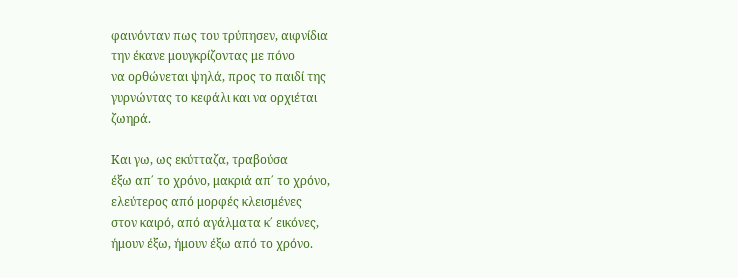φαινόνταν πως του τρύπησεν, αιφνίδια
την έκανε μουγκρίζοντας με πόνο
να ορθώνεται ψηλά, προς το παιδί της
γυρνώντας το κεφάλι και να ορχιέται
ζωηρά.

Και γω, ως εκύτταζα, τραβούσα
έξω απ΄ το χρόνο, μακριά απ΄ το χρόνο,
ελεύτερος από μορφές κλεισμένες
στον καιρό, από αγάλματα κ΄ εικόνες,
ήμουν έξω, ήμουν έξω από το χρόνο.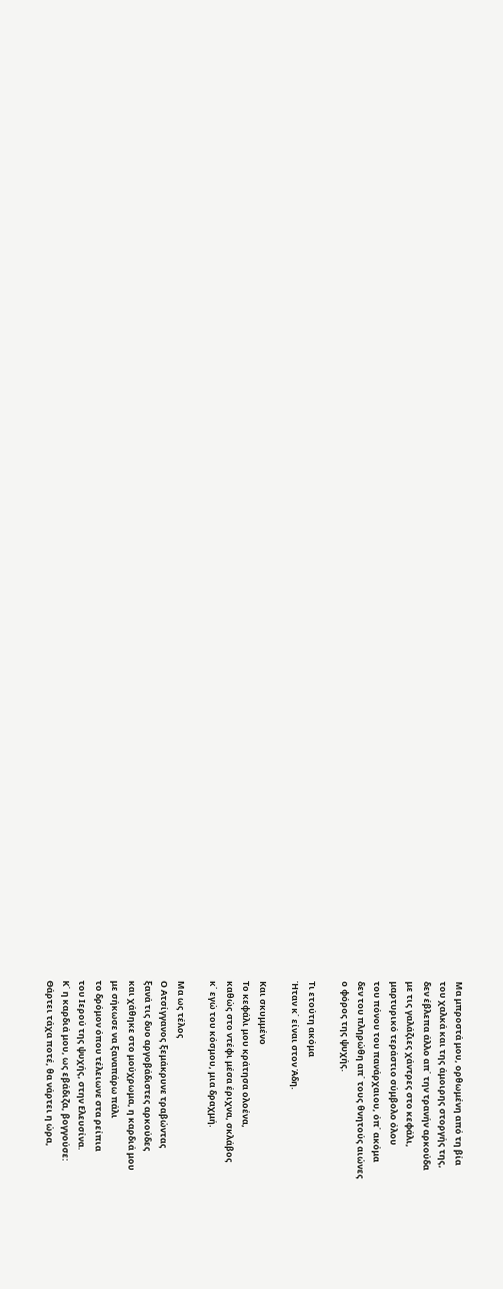Μα μπροστά μου, ορθωμένη από τη βία
του χαλκά και της άμοιρης στοργής της,
δεν έβλεπα άλλο απ΄ την τρανήν αρκούδα
με τις γαλάζιες χάντρες στο κεφάλι,
μαρτυρικό τεράστιο σύμβολο όλου
του πόνου του πανάρχαιου, όπ΄ ακόμα
δεν του πληρώθη απ΄ τους θνητούς αιώνες
ο φόρος της ψυχής.

Τι ετούτη ακόμα
Ήταν κ΄ είναι στον Άδη.

Και σκυμμένο
Το κεφάλι μου κράτησα ολοένα,
καθώς στο ντέφι μέσα έριχνα, σκλάβος
κ΄ εγώ του κόσμου, μια δραχμή.

Μα ως τέλος
Ο Ατσίγγανος ξεμάκρυνε τραβώντας
ξανά τις δυο αργοβάδιστες αρκούδες
και χάθηκε στο μούχρωμα, η καρδιά μου
με σήκωσε να ξαναπάρω πάλι
το δρόμον όπου τέλειωνε στα ρείπια
του Ιερού της ψυχής, στην Ελευσίνα.
Κ΄ η καρδιά μου, ως εβάδιζα, βογγούσε:
Θάρτει τάχα ποτέ, θα νάρτει η ώρα,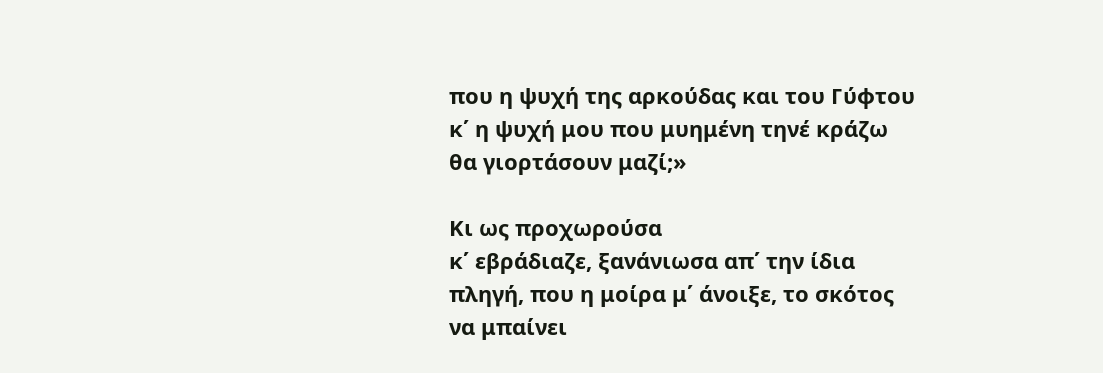που η ψυχή της αρκούδας και του Γύφτου
κ΄ η ψυχή μου που μυημένη τηνέ κράζω
θα γιορτάσουν μαζί;»

Κι ως προχωρούσα
κ΄ εβράδιαζε, ξανάνιωσα απ΄ την ίδια
πληγή, που η μοίρα μ΄ άνοιξε, το σκότος
να μπαίνει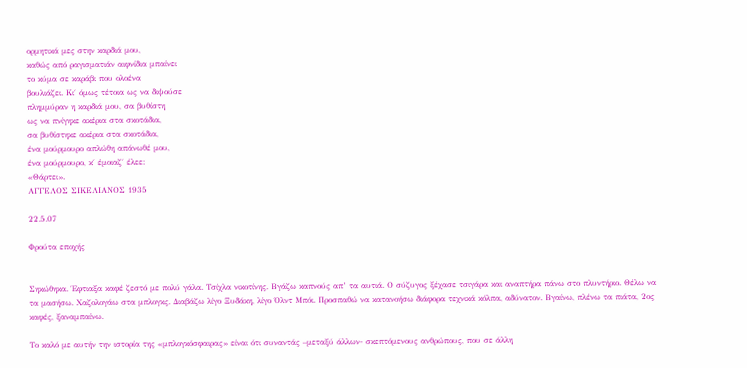ορμητικά μες στην καρδιά μου,
καθώς από ραγισματιάν αιφνίδια μπαίνει
το κύμα σε καράβι που ολοένα
βουλιάζει. Κι΄ όμως τέτοια ως να διψούσε
πλημμύραν η καρδιά μου, σα βυθίστη
ως να πνίγηκε ακέρια στα σκοτάδια,
σα βυθίστηκε ακέρια στα σκοτάδια,
ένα μούρμουρο απλώθη απάνωθέ μου,
ένα μούρμουρο, κ΄ έμοιαζ΄ έλεε:
«Θάρτει».
ΑΓΓΕΛΟΣ ΣΙΚΕΛΙΑΝΟΣ 1935

22.5.07

Φρούτα εποχής


Σηκώθηκα. Έφτιαξα καφέ ζεστό με πολύ γάλα. Τσίχλα νικοτίνης. Βγάζω καπνούς απ’ τα αυτιά. Ο σύζυγος ξέχασε τσιγάρα και αναπτήρα πάνω στο πλυντήριο. Θέλω να τα μασήσω. Χαζολογάω στα μπλογκς. Διαβάζω λίγο Ξυδάκη, λίγο Όλντ Μπόι. Προσπαθώ να κατανοήσω διάφορα τεχνικά κόλπα, αδύνατον. Βγαίνω, πλένω τα πιάτα, 2ος καφές, ξαναμπαίνω.

Το καλό με αυτήν την ιστορία της «μπλογκόσφαιρας» είναι ότι συναντάς –μεταξύ άλλων- σκεπτόμενους ανθρώπους, που σε άλλη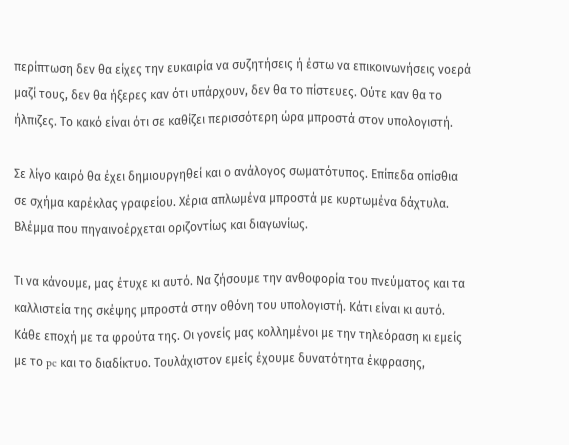περίπτωση δεν θα είχες την ευκαιρία να συζητήσεις ή έστω να επικοινωνήσεις νοερά μαζί τους, δεν θα ήξερες καν ότι υπάρχουν, δεν θα το πίστευες. Ούτε καν θα το ήλπιζες. Το κακό είναι ότι σε καθίζει περισσότερη ώρα μπροστά στον υπολογιστή.

Σε λίγο καιρό θα έχει δημιουργηθεί και ο ανάλογος σωματότυπος. Επίπεδα οπίσθια σε σχήμα καρέκλας γραφείου. Χέρια απλωμένα μπροστά με κυρτωμένα δάχτυλα. Βλέμμα που πηγαινοέρχεται οριζοντίως και διαγωνίως.

Τι να κάνουμε, μας έτυχε κι αυτό. Να ζήσουμε την ανθοφορία του πνεύματος και τα καλλιστεία της σκέψης μπροστά στην οθόνη του υπολογιστή. Κάτι είναι κι αυτό. Κάθε εποχή με τα φρούτα της. Οι γονείς μας κολλημένοι με την τηλεόραση κι εμείς με το pc και το διαδίκτυο. Τουλάχιστον εμείς έχουμε δυνατότητα έκφρασης,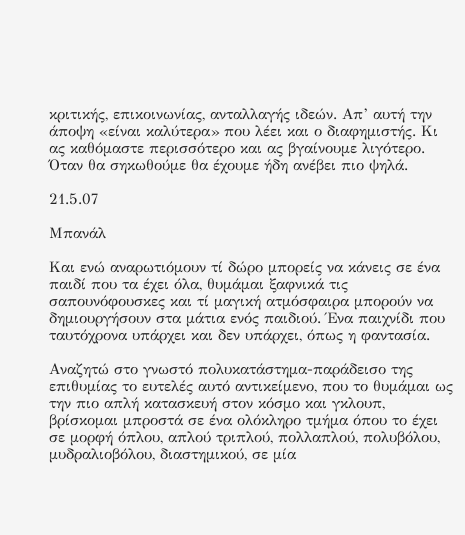κριτικής, επικοινωνίας, ανταλλαγής ιδεών. Απ’ αυτή την άποψη «είναι καλύτερα» που λέει και ο διαφημιστής. Κι ας καθόμαστε περισσότερο και ας βγαίνουμε λιγότερο. Όταν θα σηκωθούμε θα έχουμε ήδη ανέβει πιο ψηλά.

21.5.07

Μπανάλ

Και ενώ αναρωτιόμουν τί δώρο μπορείς να κάνεις σε ένα παιδί που τα έχει όλα, θυμάμαι ξαφνικά τις σαπουνόφουσκες και τί μαγική ατμόσφαιρα μπορούν να δημιουργήσουν στα μάτια ενός παιδιού. Ένα παιχνίδι που ταυτόχρονα υπάρχει και δεν υπάρχει, όπως η φαντασία.

Αναζητώ στο γνωστό πολυκατάστημα-παράδεισο της επιθυμίας το ευτελές αυτό αντικείμενο, που το θυμάμαι ως την πιο απλή κατασκευή στον κόσμο και γκλουπ, βρίσκομαι μπροστά σε ένα ολόκληρο τμήμα όπου το έχει σε μορφή όπλου, απλού τριπλού, πολλαπλού, πολυβόλου, μυδραλιοβόλου, διαστημικού, σε μία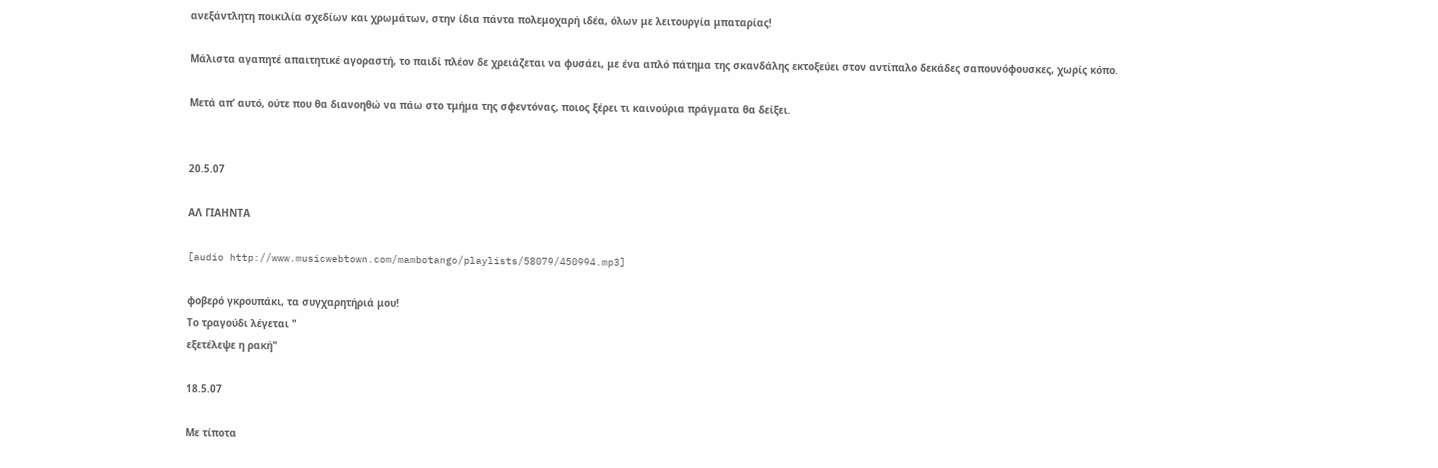ανεξάντλητη ποικιλία σχεδίων και χρωμάτων, στην ίδια πάντα πολεμοχαρή ιδέα, όλων με λειτουργία μπαταρίας!

Μάλιστα αγαπητέ απαιτητικέ αγοραστή, το παιδί πλέον δε χρειάζεται να φυσάει, με ένα απλό πάτημα της σκανδάλης εκτοξεύει στον αντίπαλο δεκάδες σαπουνόφουσκες, χωρίς κόπο.

Μετά απ’ αυτό, ούτε που θα διανοηθώ να πάω στο τμήμα της σφεντόνας, ποιος ξέρει τι καινούρια πράγματα θα δείξει.


20.5.07

ΑΛ ΓΙΑΗΝΤΑ

[audio http://www.musicwebtown.com/mambotango/playlists/58079/450994.mp3]

φοβερό γκρουπάκι, τα συγχαρητήριά μου!
Το τραγούδι λέγεται "
εξετέλεψε η ρακή"

18.5.07

Με τίποτα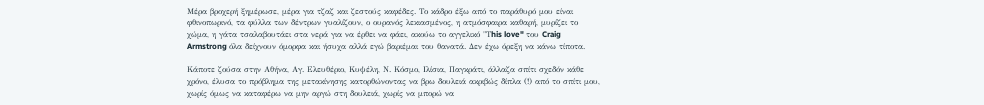Μέρα βροχερή ξημέρωσε, μέρα για τζαζ και ζεστούς καφέδες. Το κάδρο έξω από το παράθυρό μου είναι φθινοπωρινό, τα φύλλα των δέντρων γυαλίζουν, ο ουρανός λεκιασμένος, η ατμόσφαιρα καθαρή, μυρίζει το χώμα, η γάτα τσαλαβουτάει στα νερά για να έρθει να φάει, ακούω το αγγελικό "Τhis love" του Craig Armstrong όλα δείχνουν όμορφα και ήσυχα αλλά εγώ βαριέμαι του θανατά. Δεν έχω όρεξη να κάνω τίποτα.

Κάποτε ζούσα στην Αθήνα, Αγ. Ελευθέριο, Κυψέλη, Ν. Κόσμο, Ιλίσια, Παγκράτι, άλλαζα σπίτι σχεδόν κάθε χρόνο, έλυσα το πρόβλημα της μετακίνησης κατορθώνοντας να βρω δουλειά ακριβώς δίπλα (!) από το σπίτι μου, χωρίς όμως να καταφέρω να μην αργώ στη δουλειά, χωρίς να μπορώ να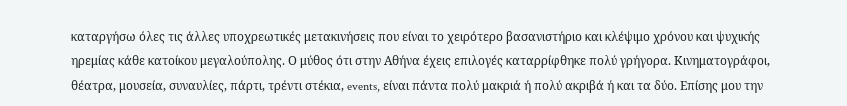καταργήσω όλες τις άλλες υποχρεωτικές μετακινήσεις που είναι το χειρότερο βασανιστήριο και κλέψιμο χρόνου και ψυχικής ηρεμίας κάθε κατοίκου μεγαλούπολης. Ο μύθος ότι στην Αθήνα έχεις επιλογές καταρρίφθηκε πολύ γρήγορα. Κινηματογράφοι, θέατρα, μουσεία, συναυλίες, πάρτι, τρέντι στέκια, events, είναι πάντα πολύ μακριά ή πολύ ακριβά ή και τα δύο. Επίσης μου την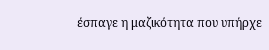έσπαγε η μαζικότητα που υπήρχε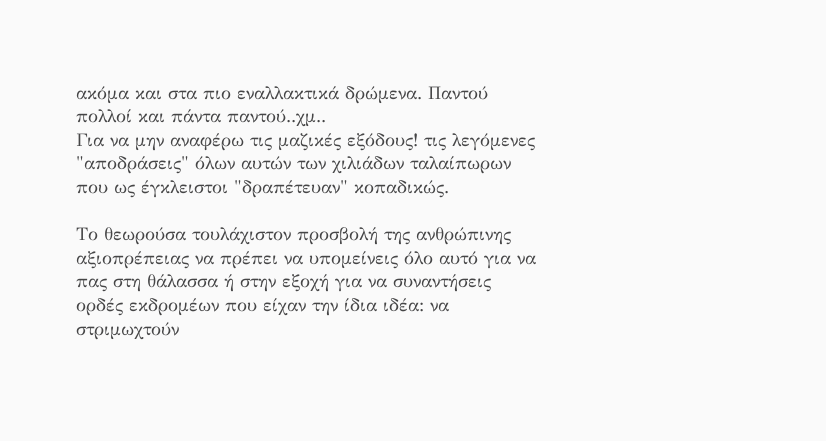ακόμα και στα πιο εναλλακτικά δρώμενα. Παντού πολλοί και πάντα παντού..χμ..
Για να μην αναφέρω τις μαζικές εξόδους! τις λεγόμενες "αποδράσεις" όλων αυτών των χιλιάδων ταλαίπωρων που ως έγκλειστοι "δραπέτευαν" κοπαδικώς.

Το θεωρούσα τουλάχιστον προσβολή της ανθρώπινης αξιοπρέπειας να πρέπει να υπομείνεις όλο αυτό για να πας στη θάλασσα ή στην εξοχή για να συναντήσεις ορδές εκδρομέων που είχαν την ίδια ιδέα: να στριμωχτούν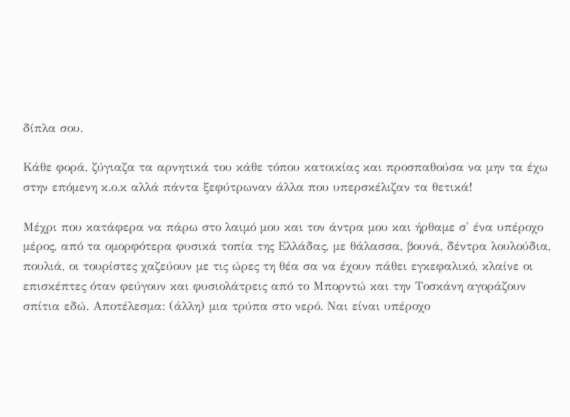δίπλα σου.

Κάθε φορά, ζύγιαζα τα αρνητικά του κάθε τόπου κατοικίας και προσπαθούσα να μην τα έχω στην επόμενη κ.ο.κ αλλά πάντα ξεφύτρωναν άλλα που υπερσκέλιζαν τα θετικά!

Μέχρι που κατάφερα να πάρω στο λαιμό μου και τον άντρα μου και ήρθαμε σ' ένα υπέροχο μέρος, από τα ομορφότερα φυσικά τοπία της Ελλάδας, με θάλασσα, βουνά, δέντρα λουλούδια, πουλιά, οι τουρίστες χαζεύουν με τις ώρες τη θέα σα να έχουν πάθει εγκεφαλικό, κλαίνε οι επισκέπτες όταν φεύγουν και φυσιολάτρεις από το Μπορντώ και την Τοσκάνη αγοράζουν σπίτια εδώ. Αποτέλεσμα: (άλλη) μια τρύπα στο νερό. Ναι είναι υπέροχο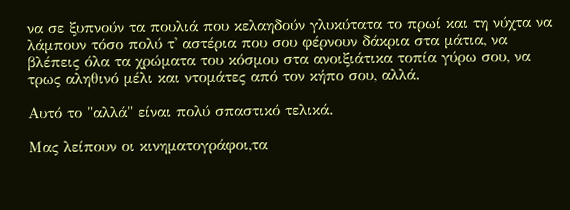να σε ξυπνούν τα πουλιά που κελαηδούν γλυκύτατα το πρωί και τη νύχτα να λάμπουν τόσο πολύ τ' αστέρια που σου φέρνουν δάκρια στα μάτια, να βλέπεις όλα τα χρώματα του κόσμου στα ανοιξιάτικα τοπία γύρω σου, να τρως αληθινό μέλι και ντομάτες από τον κήπο σου, αλλά.

Αυτό το "αλλά" είναι πολύ σπαστικό τελικά.

Μας λείπουν οι κινηματογράφοι,τα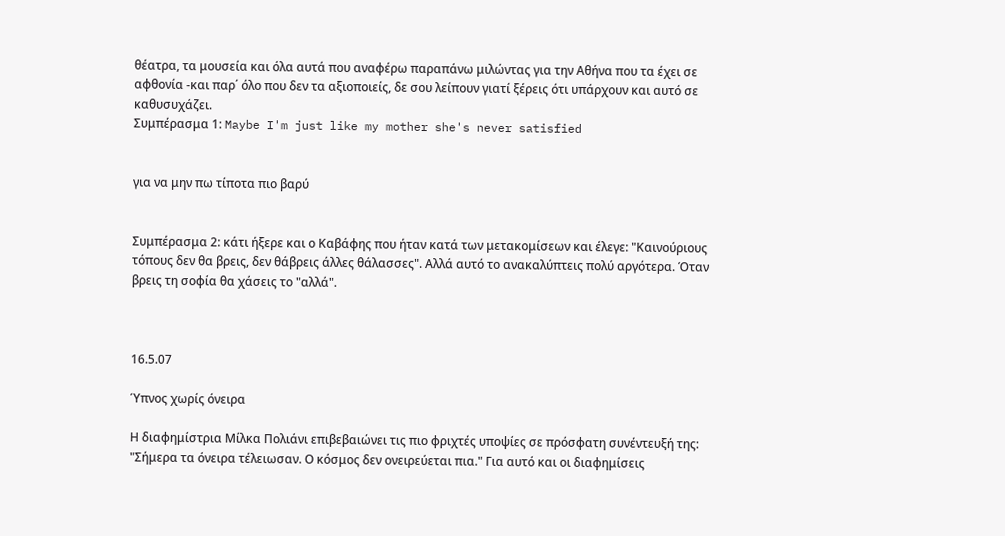θέατρα, τα μουσεία και όλα αυτά που αναφέρω παραπάνω μιλώντας για την Αθήνα που τα έχει σε αφθονία -και παρ΄ όλο που δεν τα αξιοποιείς, δε σου λείπουν γιατί ξέρεις ότι υπάρχουν και αυτό σε καθυσυχάζει.
Συμπέρασμα 1: Maybe I'm just like my mother she's never satisfied


για να μην πω τίποτα πιο βαρύ


Συμπέρασμα 2: κάτι ήξερε και ο Καβάφης που ήταν κατά των μετακομίσεων και έλεγε: "Καινούριους τόπους δεν θα βρεις, δεν θάβρεις άλλες θάλασσες". Αλλά αυτό το ανακαλύπτεις πολύ αργότερα. Όταν βρεις τη σοφία θα χάσεις το "αλλά".



16.5.07

Ύπνος χωρίς όνειρα

Η διαφημίστρια Μίλκα Πολιάνι επιβεβαιώνει τις πιο φριχτές υποψίες σε πρόσφατη συνέντευξή της: "Σήμερα τα όνειρα τέλειωσαν. Ο κόσμος δεν ονειρεύεται πια." Για αυτό και οι διαφημίσεις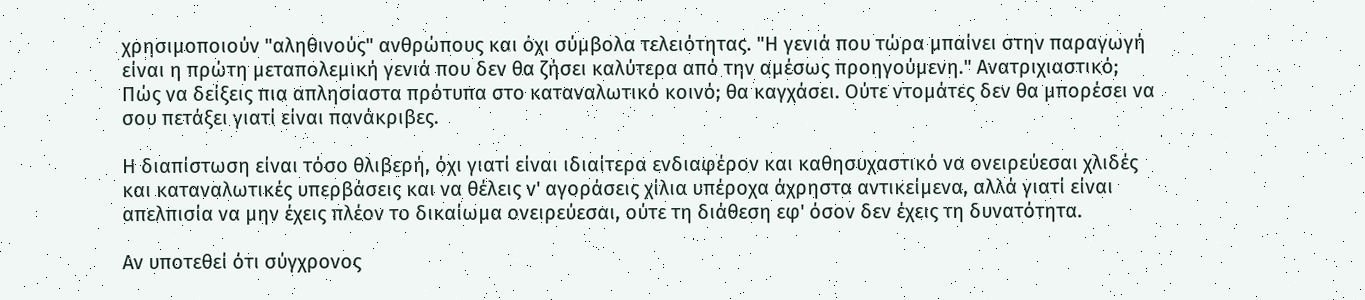χρησιμοποιούν "αληθινούς" ανθρώπους και όχι σύμβολα τελειότητας. "Η γενιά που τώρα μπαίνει στην παραγωγή είναι η πρώτη μεταπολεμική γενιά που δεν θα ζήσει καλύτερα από την αμέσως προηγούμενη." Ανατριχιαστικό;
Πώς να δείξεις πια απλησίαστα πρότυπα στο καταναλωτικό κοινό; θα καγχάσει. Ούτε ντομάτες δεν θα μπορέσει να σου πετάξει γιατί είναι πανάκριβες.

Η διαπίστωση είναι τόσο θλιβερή, όχι γιατί είναι ιδιαίτερα ενδιαφέρον και καθησυχαστικό να ονειρεύεσαι χλιδές και καταναλωτικές υπερβάσεις και να θέλεις ν' αγοράσεις χίλια υπέροχα άχρηστα αντικείμενα, αλλά γιατί είναι απελπισία να μην έχεις πλέον το δικαίωμα ονειρεύεσαι, ούτε τη διάθεση εφ' όσον δεν έχεις τη δυνατότητα.

Αν υποτεθεί ότι σύγχρονος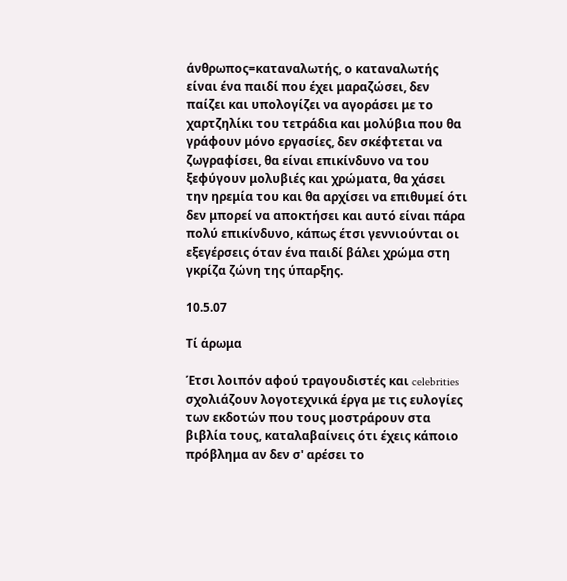άνθρωπος=καταναλωτής, ο καταναλωτής είναι ένα παιδί που έχει μαραζώσει, δεν παίζει και υπολογίζει να αγοράσει με το χαρτζηλίκι του τετράδια και μολύβια που θα γράφουν μόνο εργασίες, δεν σκέφτεται να ζωγραφίσει, θα είναι επικίνδυνο να του ξεφύγουν μολυβιές και χρώματα, θα χάσει την ηρεμία του και θα αρχίσει να επιθυμεί ότι δεν μπορεί να αποκτήσει και αυτό είναι πάρα πολύ επικίνδυνο, κάπως έτσι γεννιούνται οι εξεγέρσεις όταν ένα παιδί βάλει χρώμα στη γκρίζα ζώνη της ύπαρξης.

10.5.07

Τί άρωμα

Έτσι λοιπόν αφού τραγουδιστές και celebrities σχολιάζουν λογοτεχνικά έργα με τις ευλογίες των εκδοτών που τους μοστράρουν στα βιβλία τους, καταλαβαίνεις ότι έχεις κάποιο πρόβλημα αν δεν σ' αρέσει το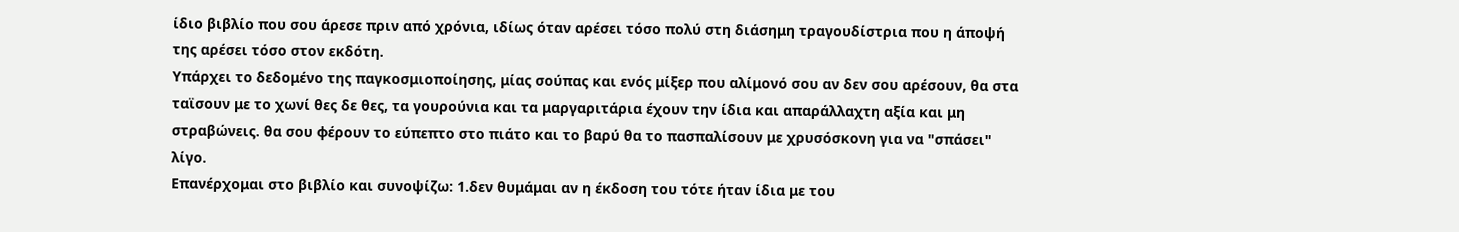ίδιο βιβλίο που σου άρεσε πριν από χρόνια, ιδίως όταν αρέσει τόσο πολύ στη διάσημη τραγουδίστρια που η άποψή της αρέσει τόσο στον εκδότη.
Υπάρχει το δεδομένο της παγκοσμιοποίησης, μίας σούπας και ενός μίξερ που αλίμονό σου αν δεν σου αρέσουν, θα στα ταϊσουν με το χωνί θες δε θες, τα γουρούνια και τα μαργαριτάρια έχουν την ίδια και απαράλλαχτη αξία και μη στραβώνεις. θα σου φέρουν το εύπεπτο στο πιάτο και το βαρύ θα το πασπαλίσουν με χρυσόσκονη για να "σπάσει" λίγο.
Επανέρχομαι στο βιβλίο και συνοψίζω: 1.δεν θυμάμαι αν η έκδοση του τότε ήταν ίδια με του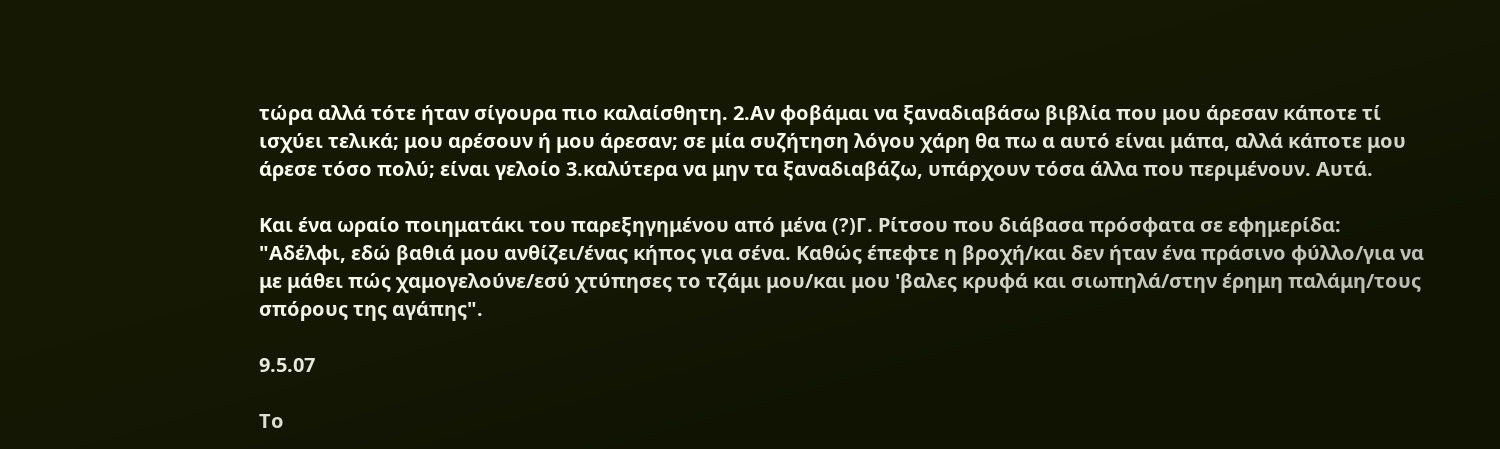τώρα αλλά τότε ήταν σίγουρα πιο καλαίσθητη. 2.Αν φοβάμαι να ξαναδιαβάσω βιβλία που μου άρεσαν κάποτε τί ισχύει τελικά; μου αρέσουν ή μου άρεσαν; σε μία συζήτηση λόγου χάρη θα πω α αυτό είναι μάπα, αλλά κάποτε μου άρεσε τόσο πολύ; είναι γελοίο 3.καλύτερα να μην τα ξαναδιαβάζω, υπάρχουν τόσα άλλα που περιμένουν. Αυτά.

Και ένα ωραίο ποιηματάκι του παρεξηγημένου από μένα (?)Γ. Ρίτσου που διάβασα πρόσφατα σε εφημερίδα:
"Αδέλφι, εδώ βαθιά μου ανθίζει/ένας κήπος για σένα. Καθώς έπεφτε η βροχή/και δεν ήταν ένα πράσινο φύλλο/για να με μάθει πώς χαμογελούνε/εσύ χτύπησες το τζάμι μου/και μου 'βαλες κρυφά και σιωπηλά/στην έρημη παλάμη/τους σπόρους της αγάπης".

9.5.07

Το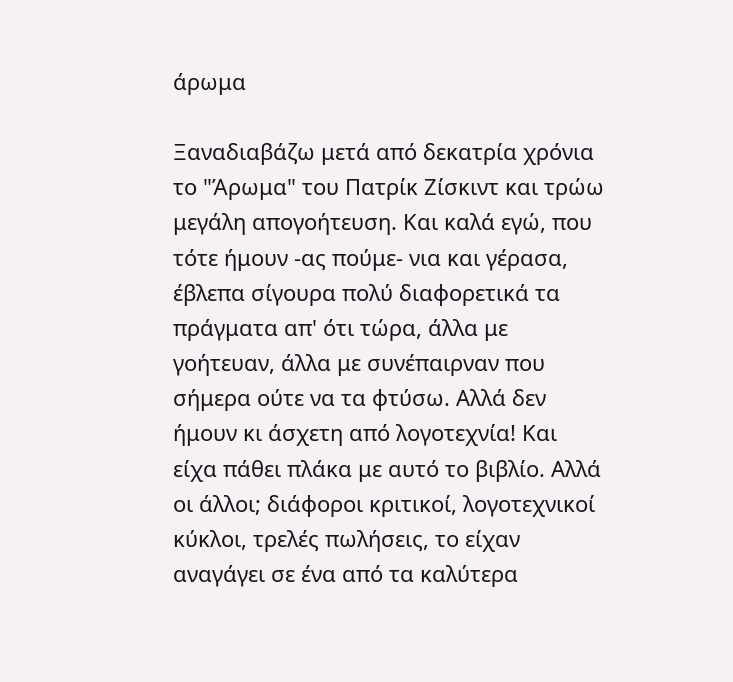άρωμα

Ξαναδιαβάζω μετά από δεκατρία χρόνια το "Άρωμα" του Πατρίκ Ζίσκιντ και τρώω μεγάλη απογοήτευση. Και καλά εγώ, που τότε ήμουν -ας πούμε- νια και γέρασα, έβλεπα σίγουρα πολύ διαφορετικά τα πράγματα απ' ότι τώρα, άλλα με γοήτευαν, άλλα με συνέπαιρναν που σήμερα ούτε να τα φτύσω. Αλλά δεν ήμουν κι άσχετη από λογοτεχνία! Και είχα πάθει πλάκα με αυτό το βιβλίο. Αλλά οι άλλοι; διάφοροι κριτικοί, λογοτεχνικοί κύκλοι, τρελές πωλήσεις, το είχαν αναγάγει σε ένα από τα καλύτερα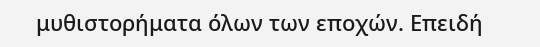μυθιστορήματα όλων των εποχών. Επειδή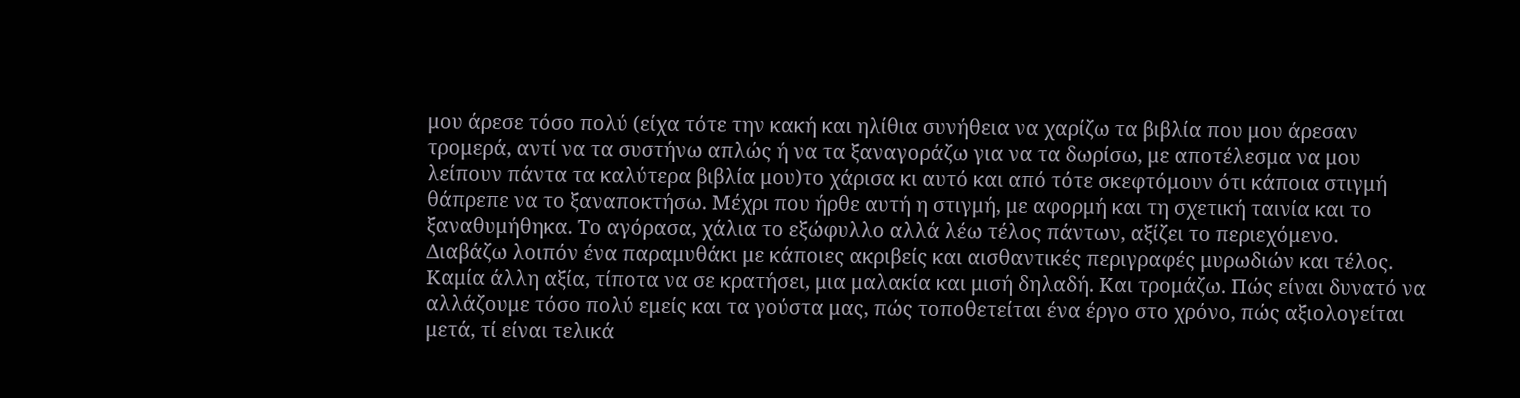μου άρεσε τόσο πολύ (είχα τότε την κακή και ηλίθια συνήθεια να χαρίζω τα βιβλία που μου άρεσαν τρομερά, αντί να τα συστήνω απλώς ή να τα ξαναγοράζω για να τα δωρίσω, με αποτέλεσμα να μου λείπουν πάντα τα καλύτερα βιβλία μου)το χάρισα κι αυτό και από τότε σκεφτόμουν ότι κάποια στιγμή θάπρεπε να το ξαναποκτήσω. Μέχρι που ήρθε αυτή η στιγμή, με αφορμή και τη σχετική ταινία και το ξαναθυμήθηκα. Το αγόρασα, χάλια το εξώφυλλο αλλά λέω τέλος πάντων, αξίζει το περιεχόμενο.
Διαβάζω λοιπόν ένα παραμυθάκι με κάποιες ακριβείς και αισθαντικές περιγραφές μυρωδιών και τέλος. Καμία άλλη αξία, τίποτα να σε κρατήσει, μια μαλακία και μισή δηλαδή. Και τρομάζω. Πώς είναι δυνατό να αλλάζουμε τόσο πολύ εμείς και τα γούστα μας, πώς τοποθετείται ένα έργο στο χρόνο, πώς αξιολογείται μετά, τί είναι τελικά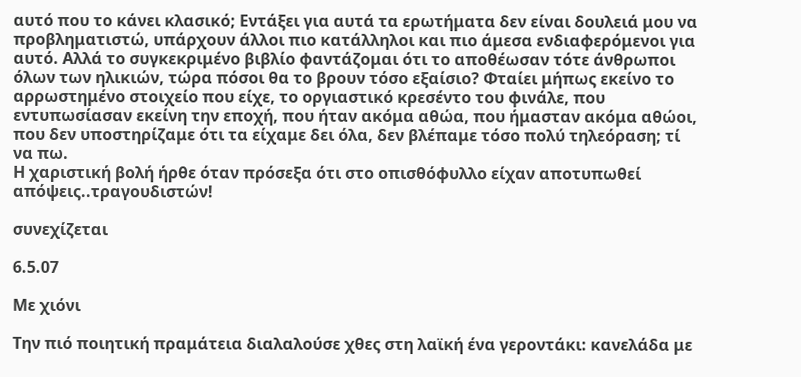αυτό που το κάνει κλασικό; Εντάξει για αυτά τα ερωτήματα δεν είναι δουλειά μου να προβληματιστώ, υπάρχουν άλλοι πιο κατάλληλοι και πιο άμεσα ενδιαφερόμενοι για αυτό. Αλλά το συγκεκριμένο βιβλίο φαντάζομαι ότι το αποθέωσαν τότε άνθρωποι όλων των ηλικιών, τώρα πόσοι θα το βρουν τόσο εξαίσιο? Φταίει μήπως εκείνο το αρρωστημένο στοιχείο που είχε, το οργιαστικό κρεσέντο του φινάλε, που εντυπωσίασαν εκείνη την εποχή, που ήταν ακόμα αθώα, που ήμασταν ακόμα αθώοι, που δεν υποστηρίζαμε ότι τα είχαμε δει όλα, δεν βλέπαμε τόσο πολύ τηλεόραση; τί να πω.
Η χαριστική βολή ήρθε όταν πρόσεξα ότι στο οπισθόφυλλο είχαν αποτυπωθεί απόψεις..τραγουδιστών!

συνεχίζεται

6.5.07

Με χιόνι

Την πιό ποιητική πραμάτεια διαλαλούσε χθες στη λαϊκή ένα γεροντάκι: κανελάδα με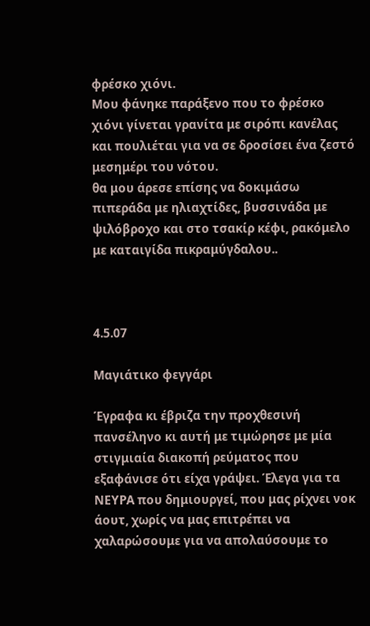φρέσκο χιόνι.
Μου φάνηκε παράξενο που το φρέσκο χιόνι γίνεται γρανίτα με σιρόπι κανέλας και πουλιέται για να σε δροσίσει ένα ζεστό μεσημέρι του νότου.
θα μου άρεσε επίσης να δοκιμάσω πιπεράδα με ηλιαχτίδες, βυσσινάδα με ψιλόβροχο και στο τσακίρ κέφι, ρακόμελο με καταιγίδα πικραμύγδαλου..



4.5.07

Mαγιάτικο φεγγάρι

Έγραφα κι έβριζα την προχθεσινή πανσέληνο κι αυτή με τιμώρησε με μία στιγμιαία διακοπή ρεύματος που εξαφάνισε ότι είχα γράψει. Έλεγα για τα ΝΕΥΡΑ που δημιουργεί, που μας ρίχνει νοκ άουτ, χωρίς να μας επιτρέπει να χαλαρώσουμε για να απολαύσουμε το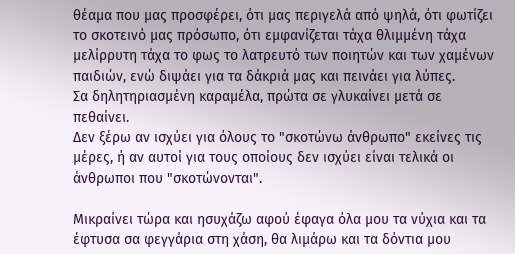θέαμα που μας προσφέρει, ότι μας περιγελά από ψηλά, ότι φωτίζει το σκοτεινό μας πρόσωπο, ότι εμφανίζεται τάχα θλιμμένη τάχα μελίρρυτη τάχα το φως το λατρευτό των ποιητών και των χαμένων παιδιών, ενώ διψάει για τα δάκριά μας και πεινάει για λύπες.
Σα δηλητηριασμένη καραμέλα, πρώτα σε γλυκαίνει μετά σε πεθαίνει.
Δεν ξέρω αν ισχύει για όλους το "σκοτώνω άνθρωπο" εκείνες τις μέρες, ή αν αυτοί για τους οποίους δεν ισχύει είναι τελικά οι άνθρωποι που "σκοτώνονται".

Μικραίνει τώρα και ησυχάζω αφού έφαγα όλα μου τα νύχια και τα έφτυσα σα φεγγάρια στη χάση, θα λιμάρω και τα δόντια μου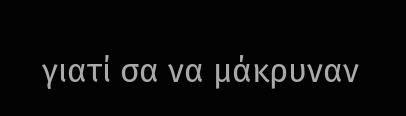γιατί σα να μάκρυναν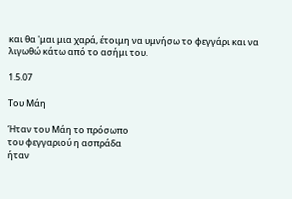και θα 'μαι μια χαρά, έτοιμη να υμνήσω το φεγγάρι και να λιγωθώ κάτω από το ασήμι του.

1.5.07

Του Μάη

Ήταν του Μάη το πρόσωπο
του φεγγαριού η ασπράδα
ήταν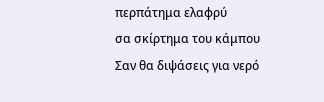περπάτημα ελαφρύ
σα σκίρτημα του κάμπου
Σαν θα διψάσεις για νερό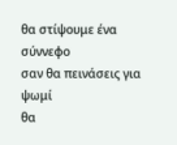θα στίψουμε ένα σύννεφο
σαν θα πεινάσεις για ψωμί
θα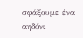σφάξουμε ένα αηδόνι